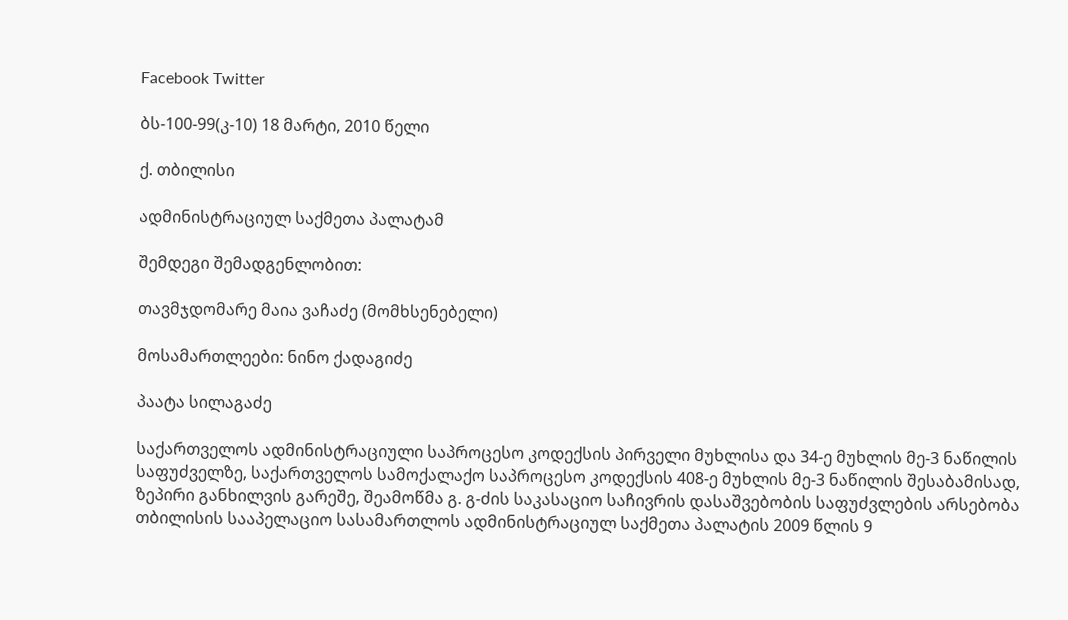Facebook Twitter

ბს-100-99(კ-10) 18 მარტი, 2010 წელი

ქ. თბილისი

ადმინისტრაციულ საქმეთა პალატამ

შემდეგი შემადგენლობით:

თავმჯდომარე მაია ვაჩაძე (მომხსენებელი)

მოსამართლეები: ნინო ქადაგიძე

პაატა სილაგაძე

საქართველოს ადმინისტრაციული საპროცესო კოდექსის პირველი მუხლისა და 34-ე მუხლის მე-3 ნაწილის საფუძველზე, საქართველოს სამოქალაქო საპროცესო კოდექსის 408-ე მუხლის მე-3 ნაწილის შესაბამისად, ზეპირი განხილვის გარეშე, შეამოწმა გ. გ-ძის საკასაციო საჩივრის დასაშვებობის საფუძვლების არსებობა თბილისის სააპელაციო სასამართლოს ადმინისტრაციულ საქმეთა პალატის 2009 წლის 9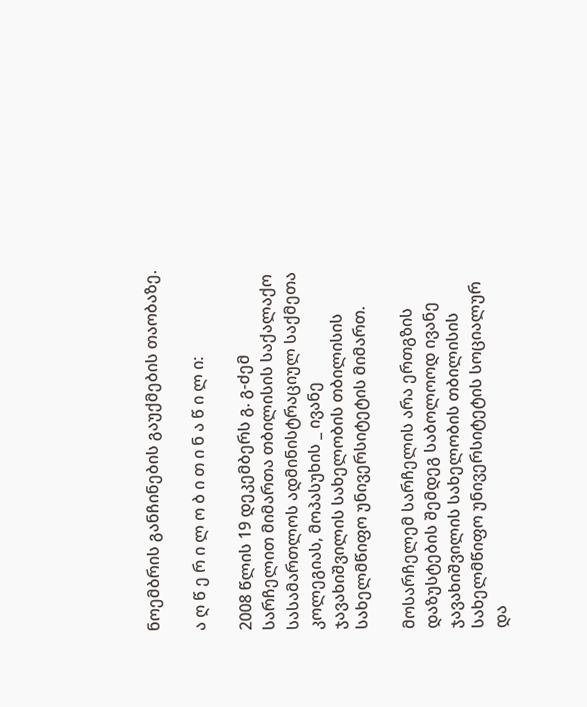ნოემბრის განჩინების გაუქმების თაობაზე.

ა ღ წ ე რ ი ლ ო ბ ი თ ი ნ ა წ ი ლ ი:

2008 წლის 19 დეკემბერს გ. გ-ძემ სარჩელით მიმართა თბილისის საქალაქო სასამართლოს ადმინისტრაციულ საქმეთა კოლეგიას, მოპასუხის _ ივანე ჯავახიშვილის სახელობის თბილისის სახელმწიფო უნივერსიტეტის მიმართ.

მოსარჩელემ სარჩელის არა ერთგზის დაზუსტების შემდეგ საბოლოოდ ივანე ჯავახიშვილის სახელობის თბილისის სახელმწიფო უნივერსიტეტის სოციალურ და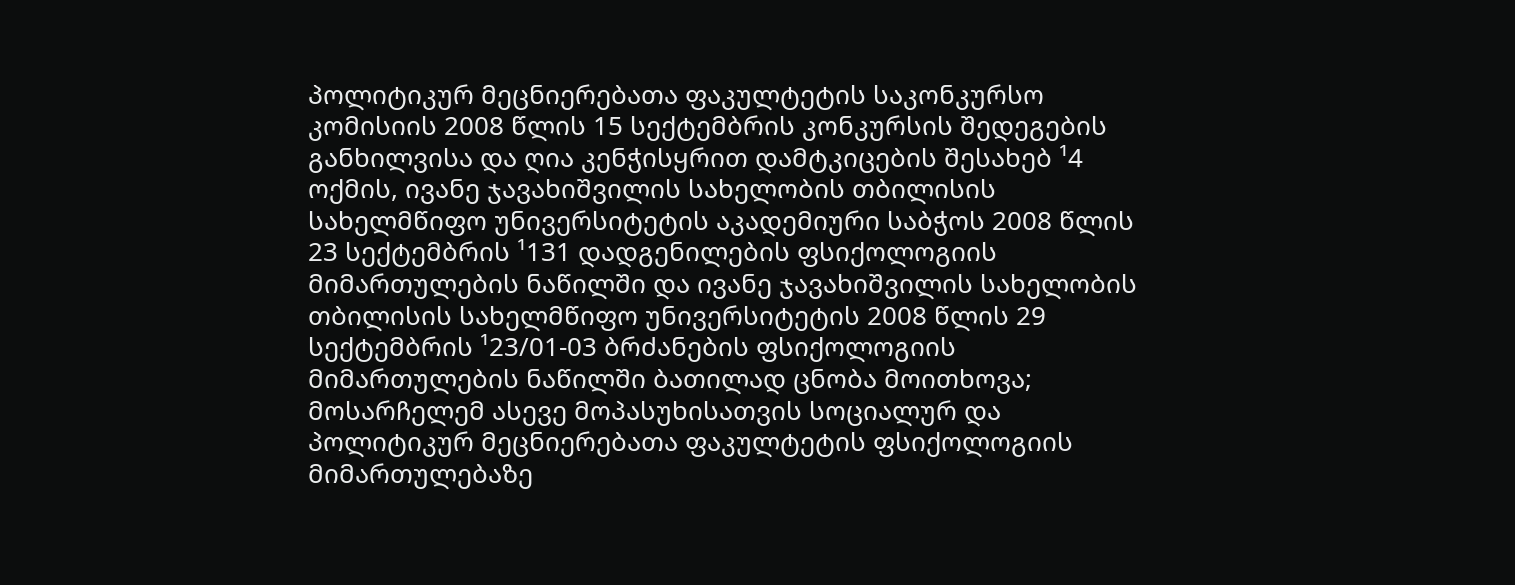პოლიტიკურ მეცნიერებათა ფაკულტეტის საკონკურსო კომისიის 2008 წლის 15 სექტემბრის კონკურსის შედეგების განხილვისა და ღია კენჭისყრით დამტკიცების შესახებ ¹4 ოქმის, ივანე ჯავახიშვილის სახელობის თბილისის სახელმწიფო უნივერსიტეტის აკადემიური საბჭოს 2008 წლის 23 სექტემბრის ¹131 დადგენილების ფსიქოლოგიის მიმართულების ნაწილში და ივანე ჯავახიშვილის სახელობის თბილისის სახელმწიფო უნივერსიტეტის 2008 წლის 29 სექტემბრის ¹23/01-03 ბრძანების ფსიქოლოგიის მიმართულების ნაწილში ბათილად ცნობა მოითხოვა; მოსარჩელემ ასევე მოპასუხისათვის სოციალურ და პოლიტიკურ მეცნიერებათა ფაკულტეტის ფსიქოლოგიის მიმართულებაზე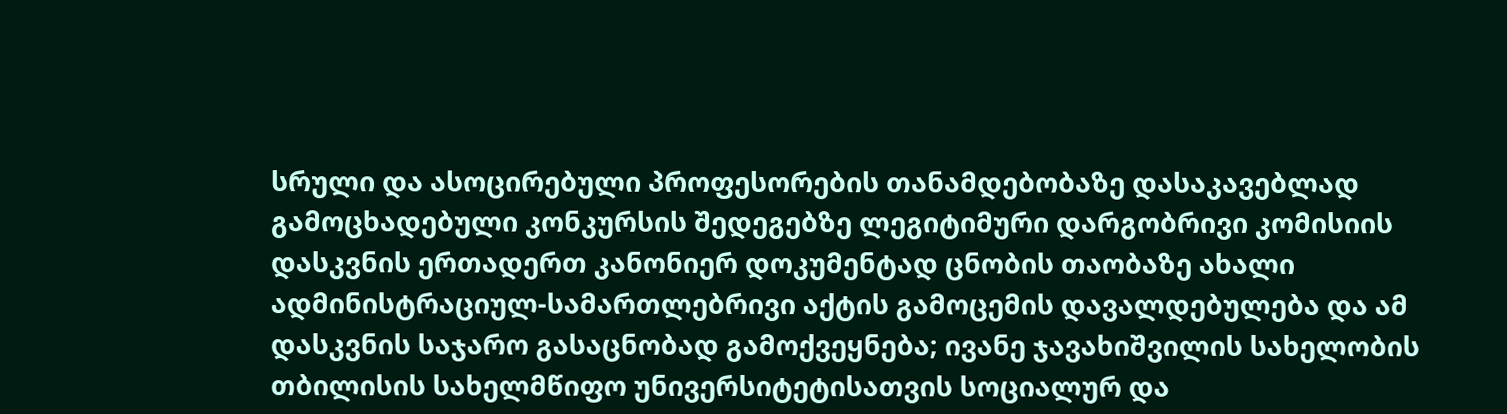სრული და ასოცირებული პროფესორების თანამდებობაზე დასაკავებლად გამოცხადებული კონკურსის შედეგებზე ლეგიტიმური დარგობრივი კომისიის დასკვნის ერთადერთ კანონიერ დოკუმენტად ცნობის თაობაზე ახალი ადმინისტრაციულ-სამართლებრივი აქტის გამოცემის დავალდებულება და ამ დასკვნის საჯარო გასაცნობად გამოქვეყნება; ივანე ჯავახიშვილის სახელობის თბილისის სახელმწიფო უნივერსიტეტისათვის სოციალურ და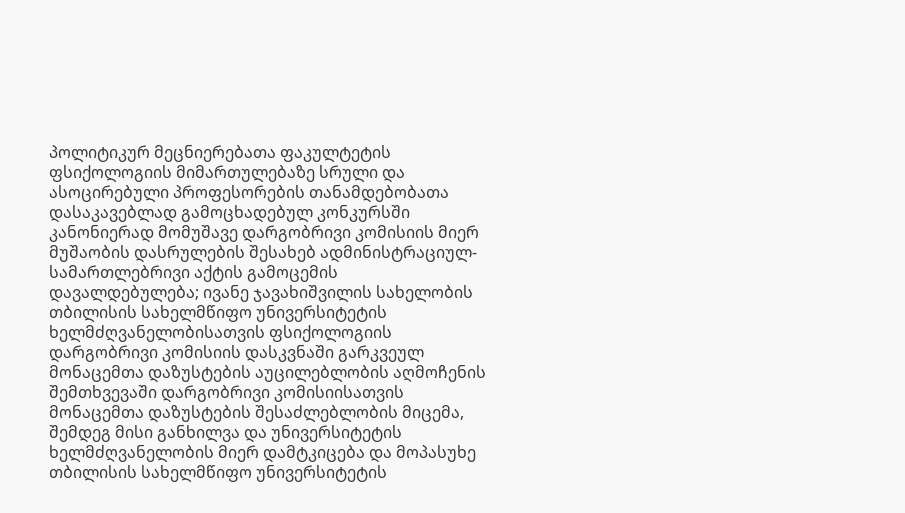პოლიტიკურ მეცნიერებათა ფაკულტეტის ფსიქოლოგიის მიმართულებაზე სრული და ასოცირებული პროფესორების თანამდებობათა დასაკავებლად გამოცხადებულ კონკურსში კანონიერად მომუშავე დარგობრივი კომისიის მიერ მუშაობის დასრულების შესახებ ადმინისტრაციულ-სამართლებრივი აქტის გამოცემის დავალდებულება; ივანე ჯავახიშვილის სახელობის თბილისის სახელმწიფო უნივერსიტეტის ხელმძღვანელობისათვის ფსიქოლოგიის დარგობრივი კომისიის დასკვნაში გარკვეულ მონაცემთა დაზუსტების აუცილებლობის აღმოჩენის შემთხვევაში დარგობრივი კომისიისათვის მონაცემთა დაზუსტების შესაძლებლობის მიცემა, შემდეგ მისი განხილვა და უნივერსიტეტის ხელმძღვანელობის მიერ დამტკიცება და მოპასუხე თბილისის სახელმწიფო უნივერსიტეტის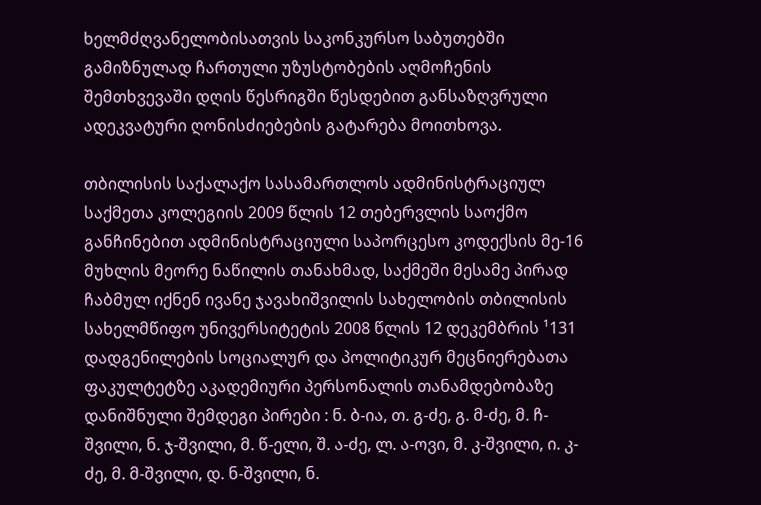ხელმძღვანელობისათვის საკონკურსო საბუთებში გამიზნულად ჩართული უზუსტობების აღმოჩენის შემთხვევაში დღის წესრიგში წესდებით განსაზღვრული ადეკვატური ღონისძიებების გატარება მოითხოვა.

თბილისის საქალაქო სასამართლოს ადმინისტრაციულ საქმეთა კოლეგიის 2009 წლის 12 თებერვლის საოქმო განჩინებით ადმინისტრაციული საპორცესო კოდექსის მე-16 მუხლის მეორე ნაწილის თანახმად, საქმეში მესამე პირად ჩაბმულ იქნენ ივანე ჯავახიშვილის სახელობის თბილისის სახელმწიფო უნივერსიტეტის 2008 წლის 12 დეკემბრის ¹131 დადგენილების სოციალურ და პოლიტიკურ მეცნიერებათა ფაკულტეტზე აკადემიური პერსონალის თანამდებობაზე დანიშნული შემდეგი პირები : ნ. ბ-ია, თ. გ-ძე, გ. მ-ძე, მ. ჩ-შვილი, ნ. ჯ-შვილი, მ. წ-ელი, შ. ა-ძე, ლ. ა-ოვი, მ. კ-შვილი, ი. კ-ძე, მ. მ-შვილი, დ. ნ-შვილი, ნ.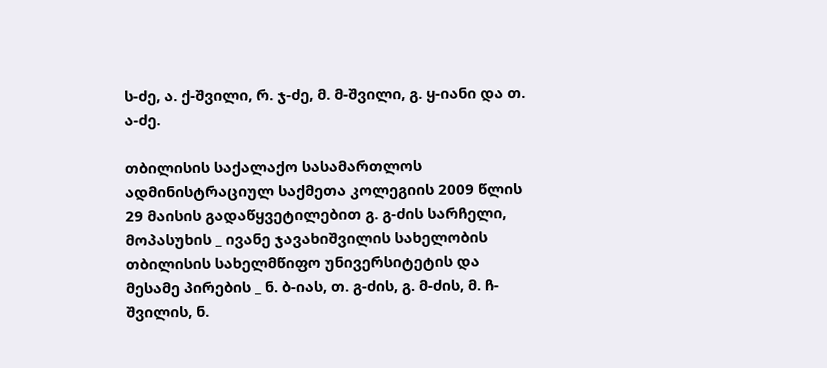ს-ძე, ა. ქ-შვილი, რ. ჯ-ძე, მ. მ-შვილი, გ. ყ-იანი და თ. ა-ძე.

თბილისის საქალაქო სასამართლოს ადმინისტრაციულ საქმეთა კოლეგიის 2009 წლის 29 მაისის გადაწყვეტილებით გ. გ-ძის სარჩელი, მოპასუხის _ ივანე ჯავახიშვილის სახელობის თბილისის სახელმწიფო უნივერსიტეტის და მესამე პირების _ ნ. ბ-იას, თ. გ-ძის, გ. მ-ძის, მ. ჩ-შვილის, ნ.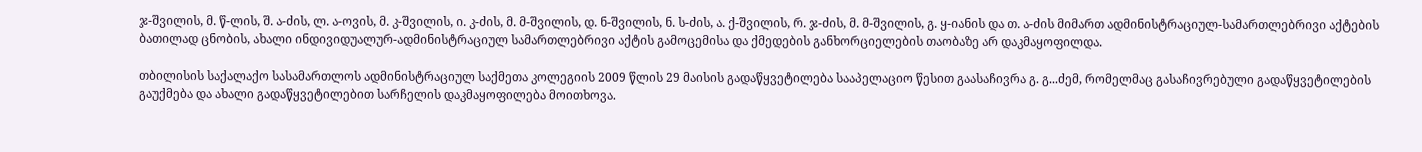ჯ-შვილის, მ. წ-ლის, შ. ა-ძის, ლ. ა-ოვის, მ. კ-შვილის, ი. კ-ძის, მ. მ-შვილის, დ. ნ-შვილის, ნ. ს-ძის, ა. ქ-შვილის, რ. ჯ-ძის, მ. მ-შვილის, გ. ყ-იანის და თ. ა-ძის მიმართ ადმინისტრაციულ-სამართლებრივი აქტების ბათილად ცნობის, ახალი ინდივიდუალურ-ადმინისტრაციულ სამართლებრივი აქტის გამოცემისა და ქმედების განხორციელების თაობაზე არ დაკმაყოფილდა.

თბილისის საქალაქო სასამართლოს ადმინისტრაციულ საქმეთა კოლეგიის 2009 წლის 29 მაისის გადაწყვეტილება სააპელაციო წესით გაასაჩივრა გ. გ...ძემ, რომელმაც გასაჩივრებული გადაწყვეტილების გაუქმება და ახალი გადაწყვეტილებით სარჩელის დაკმაყოფილება მოითხოვა.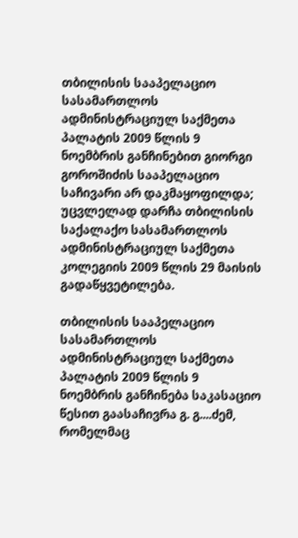თბილისის სააპელაციო სასამართლოს ადმინისტრაციულ საქმეთა პალატის 2009 წლის 9 ნოემბრის განჩინებით გიორგი გოროშიძის სააპელაციო საჩივარი არ დაკმაყოფილდა; უცვლელად დარჩა თბილისის საქალაქო სასამართლოს ადმინისტრაციულ საქმეთა კოლეგიის 2009 წლის 29 მაისის გადაწყვეტილება.

თბილისის სააპელაციო სასამართლოს ადმინისტრაციულ საქმეთა პალატის 2009 წლის 9 ნოემბრის განჩინება საკასაციო წესით გაასაჩივრა გ. გ....ძემ, რომელმაც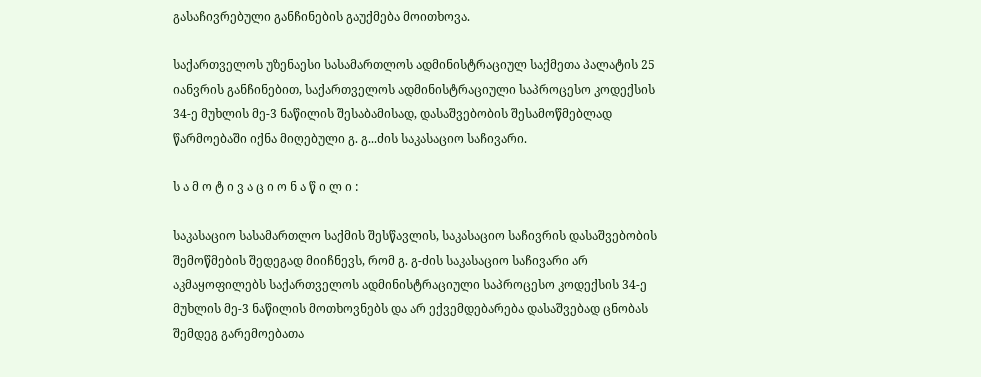გასაჩივრებული განჩინების გაუქმება მოითხოვა.

საქართველოს უზენაესი სასამართლოს ადმინისტრაციულ საქმეთა პალატის 25 იანვრის განჩინებით, საქართველოს ადმინისტრაციული საპროცესო კოდექსის 34-ე მუხლის მე-3 ნაწილის შესაბამისად, დასაშვებობის შესამოწმებლად წარმოებაში იქნა მიღებული გ. გ...ძის საკასაციო საჩივარი.

ს ა მ ო ტ ი ვ ა ც ი ო ნ ა წ ი ლ ი :

საკასაციო სასამართლო საქმის შესწავლის, საკასაციო საჩივრის დასაშვებობის შემოწმების შედეგად მიიჩნევს, რომ გ. გ-ძის საკასაციო საჩივარი არ აკმაყოფილებს საქართველოს ადმინისტრაციული საპროცესო კოდექსის 34-ე მუხლის მე-3 ნაწილის მოთხოვნებს და არ ექვემდებარება დასაშვებად ცნობას შემდეგ გარემოებათა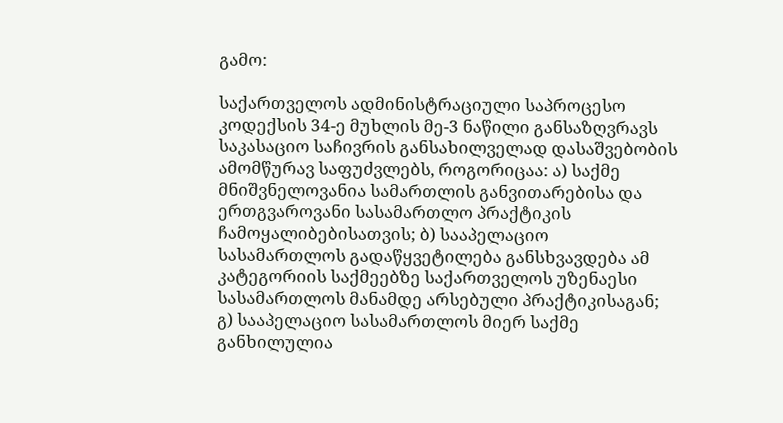გამო:

საქართველოს ადმინისტრაციული საპროცესო კოდექსის 34-ე მუხლის მე-3 ნაწილი განსაზღვრავს საკასაციო საჩივრის განსახილველად დასაშვებობის ამომწურავ საფუძვლებს, როგორიცაა: ა) საქმე მნიშვნელოვანია სამართლის განვითარებისა და ერთგვაროვანი სასამართლო პრაქტიკის ჩამოყალიბებისათვის; ბ) სააპელაციო სასამართლოს გადაწყვეტილება განსხვავდება ამ კატეგორიის საქმეებზე საქართველოს უზენაესი სასამართლოს მანამდე არსებული პრაქტიკისაგან; გ) სააპელაციო სასამართლოს მიერ საქმე განხილულია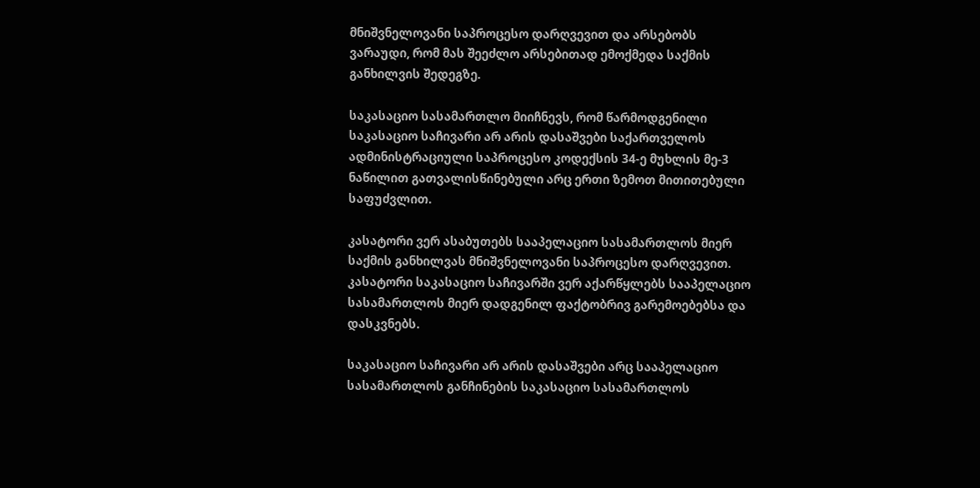მნიშვნელოვანი საპროცესო დარღვევით და არსებობს ვარაუდი, რომ მას შეეძლო არსებითად ემოქმედა საქმის განხილვის შედეგზე.

საკასაციო სასამართლო მიიჩნევს, რომ წარმოდგენილი საკასაციო საჩივარი არ არის დასაშვები საქართველოს ადმინისტრაციული საპროცესო კოდექსის 34-ე მუხლის მე-3 ნაწილით გათვალისწინებული არც ერთი ზემოთ მითითებული საფუძვლით.

კასატორი ვერ ასაბუთებს სააპელაციო სასამართლოს მიერ საქმის განხილვას მნიშვნელოვანი საპროცესო დარღვევით. კასატორი საკასაციო საჩივარში ვერ აქარწყლებს სააპელაციო სასამართლოს მიერ დადგენილ ფაქტობრივ გარემოებებსა და დასკვნებს.

საკასაციო საჩივარი არ არის დასაშვები არც სააპელაციო სასამართლოს განჩინების საკასაციო სასამართლოს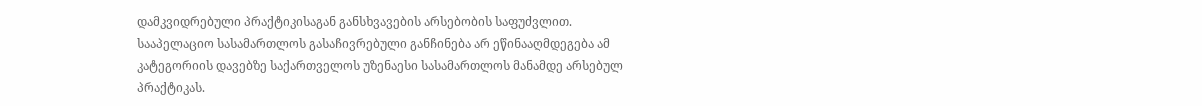დამკვიდრებული პრაქტიკისაგან განსხვავების არსებობის საფუძვლით. სააპელაციო სასამართლოს გასაჩივრებული განჩინება არ ეწინააღმდეგება ამ კატეგორიის დავებზე საქართველოს უზენაესი სასამართლოს მანამდე არსებულ პრაქტიკას.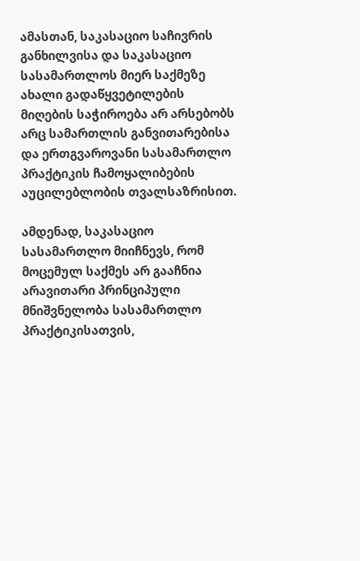ამასთან, საკასაციო საჩივრის განხილვისა და საკასაციო სასამართლოს მიერ საქმეზე ახალი გადაწყვეტილების მიღების საჭიროება არ არსებობს არც სამართლის განვითარებისა და ერთგვაროვანი სასამართლო პრაქტიკის ჩამოყალიბების აუცილებლობის თვალსაზრისით.

ამდენად, საკასაციო სასამართლო მიიჩნევს, რომ მოცემულ საქმეს არ გააჩნია არავითარი პრინციპული მნიშვნელობა სასამართლო პრაქტიკისათვის,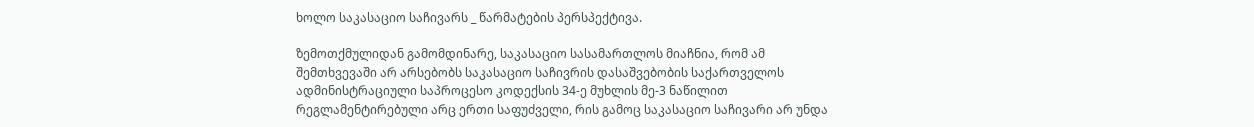ხოლო საკასაციო საჩივარს _ წარმატების პერსპექტივა.

ზემოთქმულიდან გამომდინარე, საკასაციო სასამართლოს მიაჩნია, რომ ამ შემთხვევაში არ არსებობს საკასაციო საჩივრის დასაშვებობის საქართველოს ადმინისტრაციული საპროცესო კოდექსის 34-ე მუხლის მე-3 ნაწილით რეგლამენტირებული არც ერთი საფუძველი, რის გამოც საკასაციო საჩივარი არ უნდა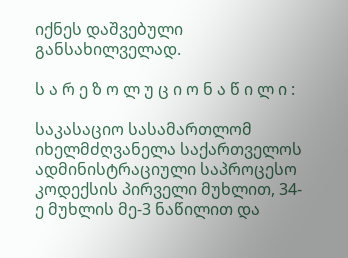იქნეს დაშვებული განსახილველად.

ს ა რ ე ზ ო ლ უ ც ი ო ნ ა წ ი ლ ი :

საკასაციო სასამართლომ იხელმძღვანელა საქართველოს ადმინისტრაციული საპროცესო კოდექსის პირველი მუხლით, 34-ე მუხლის მე-3 ნაწილით და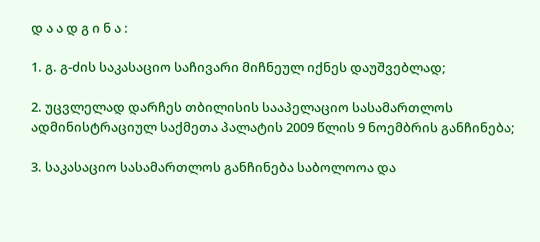დ ა ა დ გ ი ნ ა :

1. გ. გ-ძის საკასაციო საჩივარი მიჩნეულ იქნეს დაუშვებლად;

2. უცვლელად დარჩეს თბილისის სააპელაციო სასამართლოს ადმინისტრაციულ საქმეთა პალატის 2009 წლის 9 ნოემბრის განჩინება;

3. საკასაციო სასამართლოს განჩინება საბოლოოა და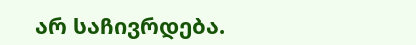არ საჩივრდება.